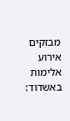מבזקים
אירוע אלימות באשדוד: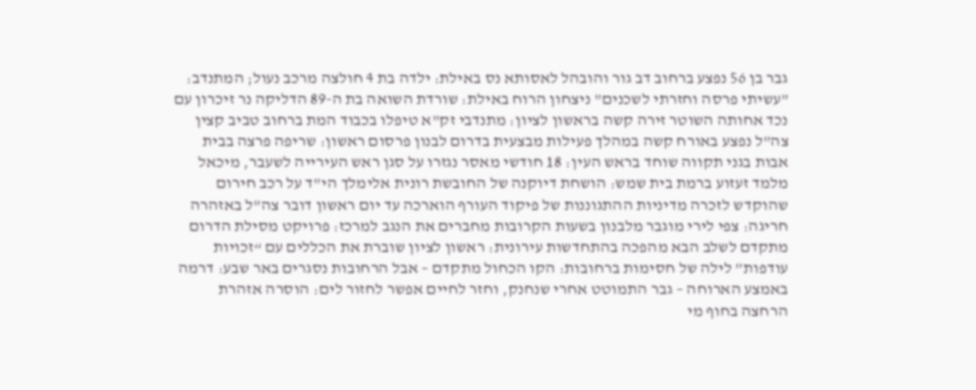גבר בן 56 נפצע ברחוב דב גור והובהל לאסותא נס באילת: ילדה בת 4 חולצה מרכב נעול; המתנדב: "עשיתי פרסה וחזרתי לשכנים" ניצחון הרוח באילת: שורדת השואה בת ה-89 הדליקה נר זיכרון עם נכד אחותה השוטר זירה קשה בראשון לציון: מתנדבי זק"א טיפלו בכבוד המת ברחוב טביב קצין צה"ל נפצע באורח קשה במהלך פעילות מבצעית בדרום לבנון פרסום ראשון: שריפה פרצה בבית אבות בגני תקווה שוחד בראש העין: 18 חודשי מאסר נגזרו על סגן ראש העירייה לשעבר, מיכאל מלמד זעזוע ברמת בית שמש: הושחת דיוקנה של החובשת רונית אלימלך הי"ד על רכב חירום שהוקדש לזכרה מדיניות ההתגוננות של פיקוד העורף הוארכה עד יום ראשון דובר צה"ל באזהרה חריגה: צפי לירי מוגבר מלבנון בשעות הקרובות מחברים את הנגב למרכז: פרויקט מסילת הדרום מתקדם לשלב הבא מהפכה בהתחדשות עירונית: ראשון לציון שוברת את הכללים עם “זכויות עודפות” לילה של חסימות ברחובות: הקו הכחול מתקדם – אבל הרחובות נסגרים באר שבע: דרמה באמצע הארוחה – גבר התמוטט אחרי שנחנק, וחזר לחיים אפשר לחזור לים: הוסרה אזהרת הרחצה בחוף מי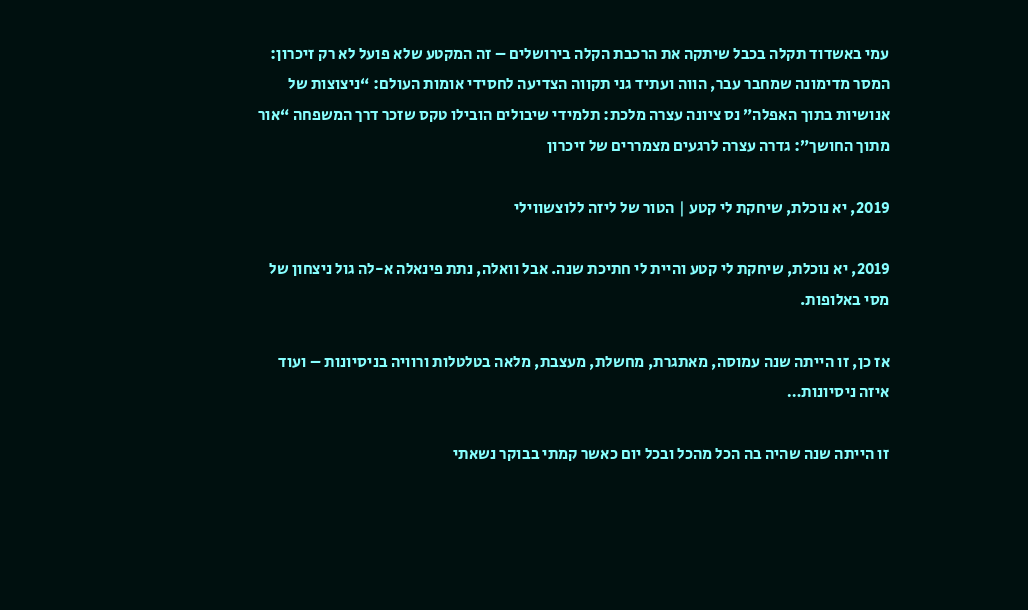עמי באשדוד תקלה בכבל שיתקה את הרכבת הקלה בירושלים – זה המקטע שלא פועל לא רק זיכרון: המסר מדימונה שמחבר עבר, הווה ועתיד גני תקווה הצדיעה לחסידי אומות העולם: “ניצוצות של אנושיות בתוך האפלה” נס ציונה עצרה מלכת: תלמידי שיבולים הובילו טקס שזכר דרך המשפחה “אור מתוך החושך”: גדרה עצרה לרגעים מצמררים של זיכרון

2019, יא נוכלת, שיחקת לי קטע | הטור של ליזה ללוצשווילי

2019, יא נוכלת, שיחקת לי קטע והיית לי חתיכת שנה. אבל וואלה, נתת פינאלה א-לה גול ניצחון של מסי באלופות.

אז כן, זו הייתה שנה עמוסה, מאתגרת, מחשלת, מעצבת, מלאה בטלטלות ורוויה בניסיונות – ועוד איזה ניסיונות…

זו הייתה שנה שהיה בה הכל מהכל ובכל יום כאשר קמתי בבוקר נשאתי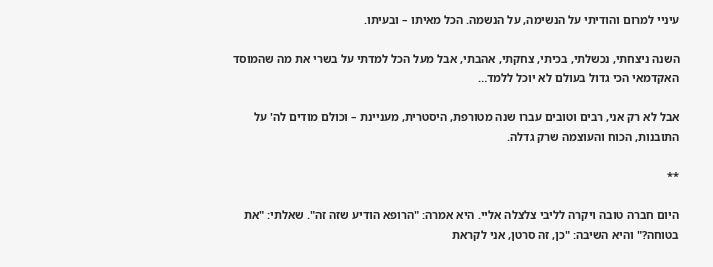עיניי למרום והודיתי על הנשימה, על הנשמה. הכל מאיתו – ובעיתו.

השנה ניצחתי, נכשלתי, בכיתי, צחקתי, אהבתי, אבל מעל הכל למדתי על בשרי את מה שהמוסד האקדמאי הכי גדול בעולם לא יוכל ללמד…

אבל לא רק אני, רבים וטובים עברו שנה מטורפת, היסטרית, מעניינת – וכולם מודים לה' על התובנות, הכוח והעוצמה שרק גדלה.

**

היום חברה טובה ויקרה לליבי צלצלה אליי. היא אמרה: "הרופא הודיע שזה זה". שאלתי: "את בטוחה?" והיא השיבה: "כן, זה סרטן, אני לקראת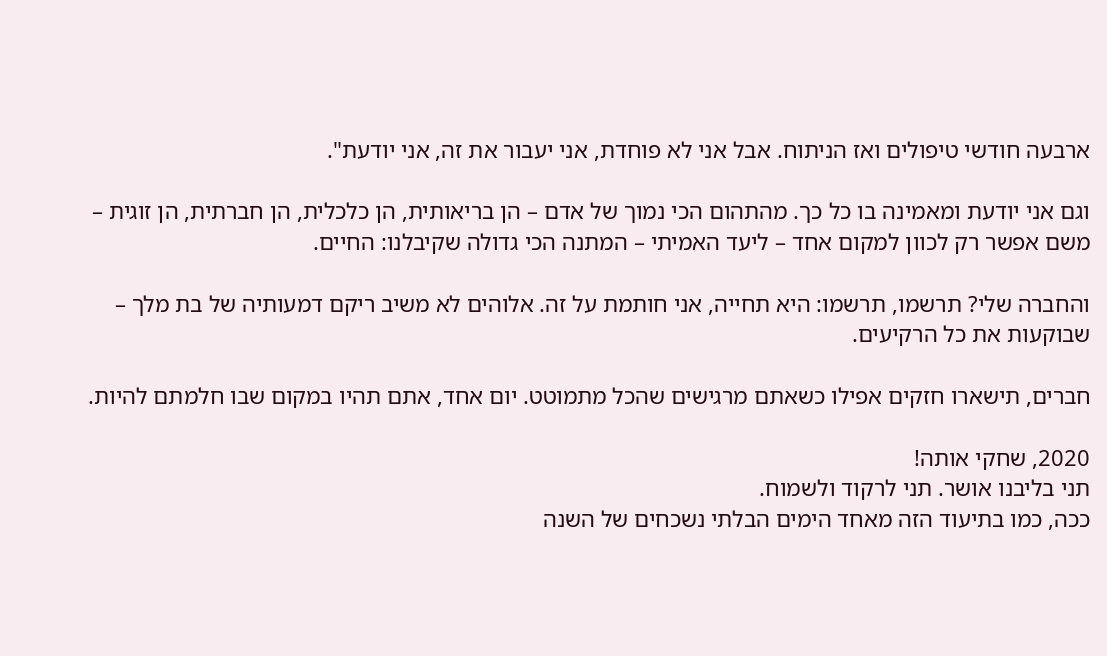ארבעה חודשי טיפולים ואז הניתוח. אבל אני לא פוחדת, אני יעבור את זה, אני יודעת".

וגם אני יודעת ומאמינה בו כל כך. מהתהום הכי נמוך של אדם – הן בריאותית, הן כלכלית, הן חברתית, הן זוגית – משם אפשר רק לכוון למקום אחד – ליעד האמיתי – המתנה הכי גדולה שקיבלנו: החיים.

והחברה שלי? תרשמו, תרשמו: היא תחייה, אני חותמת על זה. אלוהים לא משיב ריקם דמעותיה של בת מלך – שבוקעות את כל הרקיעים.

חברים, תישארו חזקים אפילו כשאתם מרגישים שהכל מתמוטט. יום אחד, אתם תהיו במקום שבו חלמתם להיות.

2020, שחקי אותה!
תני בליבנו אושר. תני לרקוד ולשמוח.
ככה, כמו בתיעוד הזה מאחד הימים הבלתי נשכחים של השנה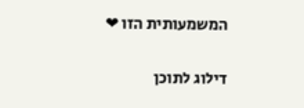המשמעותית הזו ❤

דילוג לתוכן